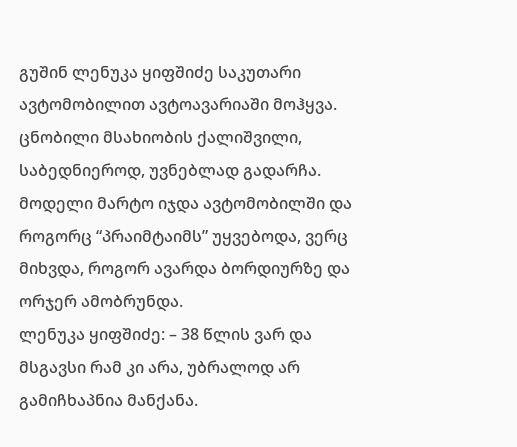გუშინ ლენუკა ყიფშიძე საკუთარი ავტომობილით ავტოავარიაში მოჰყვა. ცნობილი მსახიობის ქალიშვილი, საბედნიეროდ, უვნებლად გადარჩა.
მოდელი მარტო იჯდა ავტომობილში და როგორც “პრაიმტაიმს” უყვებოდა, ვერც მიხვდა, როგორ ავარდა ბორდიურზე და ორჯერ ამობრუნდა.
ლენუკა ყიფშიძე: – 38 წლის ვარ და მსგავსი რამ კი არა, უბრალოდ არ გამიჩხაპნია მანქანა.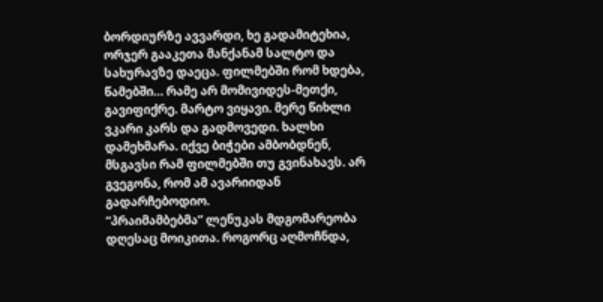ბორდიურზე ავვარდი, ხე გადამიტეხია, ორჯერ გააკეთა მანქანამ სალტო და სახურავზე დაეცა. ფილმებში რომ ხდება, წამებში… რამე არ მომივიდეს-მეთქი, გავიფიქრე. მარტო ვიყავი. მერე წიხლი ვკარი კარს და გადმოვედი. ხალხი დამეხმარა. იქვე ბიჭები ამბობდნენ, მსგავსი რამ ფილმებში თუ გვინახავს. არ გვეგონა, რომ ამ ავარიიდან გადარჩებოდიო.
“პრაიმამბებმა” ლენუკას მდგომარეობა დღესაც მოიკითა. როგორც აღმოჩნდა,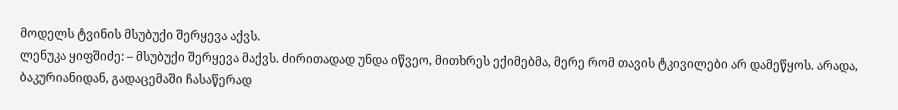მოდელს ტვინის მსუბუქი შერყევა აქვს.
ლენუკა ყიფშიძე: – მსუბუქი შერყევა მაქვს. ძირითადად უნდა იწვეო, მითხრეს ექიმებმა, მერე რომ თავის ტკივილები არ დამეწყოს. არადა, ბაკურიანიდან, გადაცემაში ჩასაწერად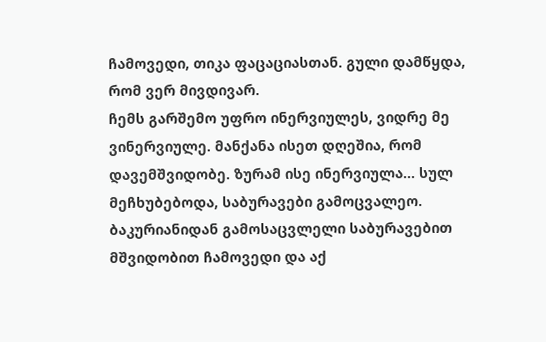ჩამოვედი, თიკა ფაცაციასთან. გული დამწყდა, რომ ვერ მივდივარ.
ჩემს გარშემო უფრო ინერვიულეს, ვიდრე მე ვინერვიულე. მანქანა ისეთ დღეშია, რომ დავემშვიდობე. ზურამ ისე ინერვიულა… სულ მეჩხუბებოდა, საბურავები გამოცვალეო. ბაკურიანიდან გამოსაცვლელი საბურავებით მშვიდობით ჩამოვედი და აქ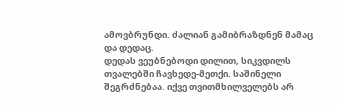ამოვბრუნდი. ძალიან გამიბრაზდნენ მამაც და დედაც.
დედას ვეუბნებოდი დილით, სიკვდილს თვალებში ჩავხედე-მეთქი. საშინელი შეგრძნებაა. იქვე თვითმხილველებს არ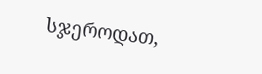სჯეროდათ,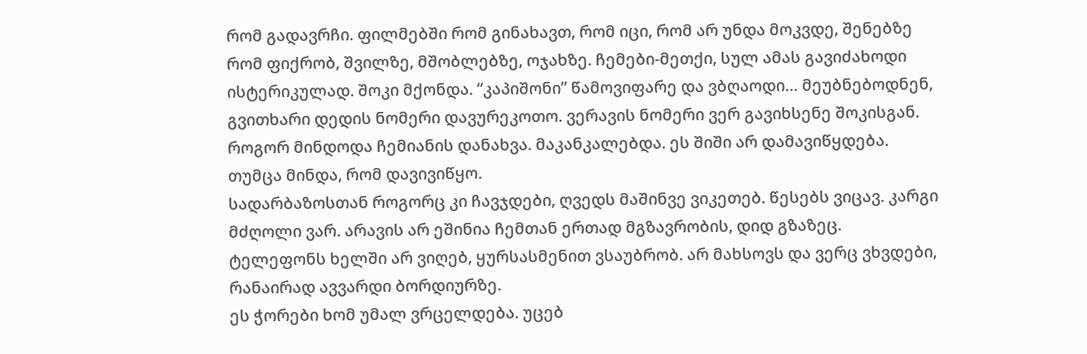რომ გადავრჩი. ფილმებში რომ გინახავთ, რომ იცი, რომ არ უნდა მოკვდე, შენებზე რომ ფიქრობ, შვილზე, მშობლებზე, ოჯახზე. ჩემები-მეთქი, სულ ამას გავიძახოდი ისტერიკულად. შოკი მქონდა. “კაპიშონი” წამოვიფარე და ვბღაოდი… მეუბნებოდნენ, გვითხარი დედის ნომერი დავურეკოთო. ვერავის ნომერი ვერ გავიხსენე შოკისგან. როგორ მინდოდა ჩემიანის დანახვა. მაკანკალებდა. ეს შიში არ დამავიწყდება. თუმცა მინდა, რომ დავივიწყო.
სადარბაზოსთან როგორც კი ჩავჯდები, ღვედს მაშინვე ვიკეთებ. წესებს ვიცავ. კარგი მძღოლი ვარ. არავის არ ეშინია ჩემთან ერთად მგზავრობის, დიდ გზაზეც. ტელეფონს ხელში არ ვიღებ, ყურსასმენით ვსაუბრობ. არ მახსოვს და ვერც ვხვდები, რანაირად ავვარდი ბორდიურზე.
ეს ჭორები ხომ უმალ ვრცელდება. უცებ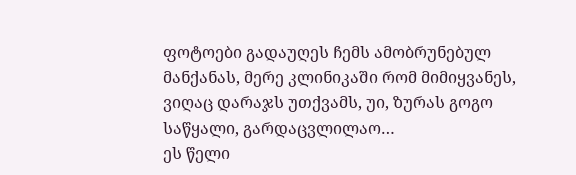ფოტოები გადაუღეს ჩემს ამობრუნებულ მანქანას, მერე კლინიკაში რომ მიმიყვანეს, ვიღაც დარაჯს უთქვამს, უი, ზურას გოგო საწყალი, გარდაცვლილაო…
ეს წელი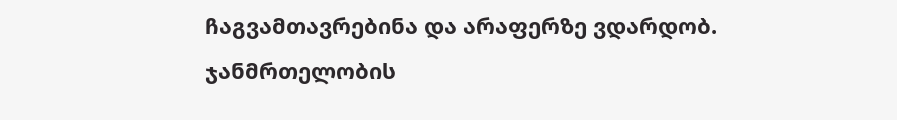ჩაგვამთავრებინა და არაფერზე ვდარდობ. ჯანმრთელობის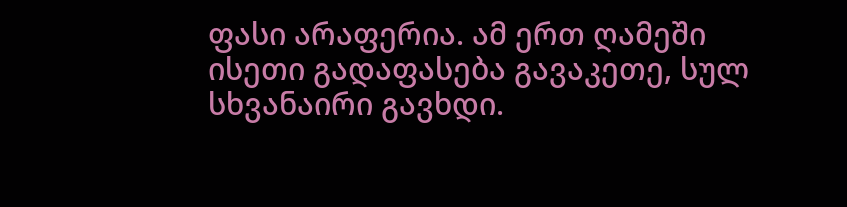ფასი არაფერია. ამ ერთ ღამეში ისეთი გადაფასება გავაკეთე, სულ სხვანაირი გავხდი.